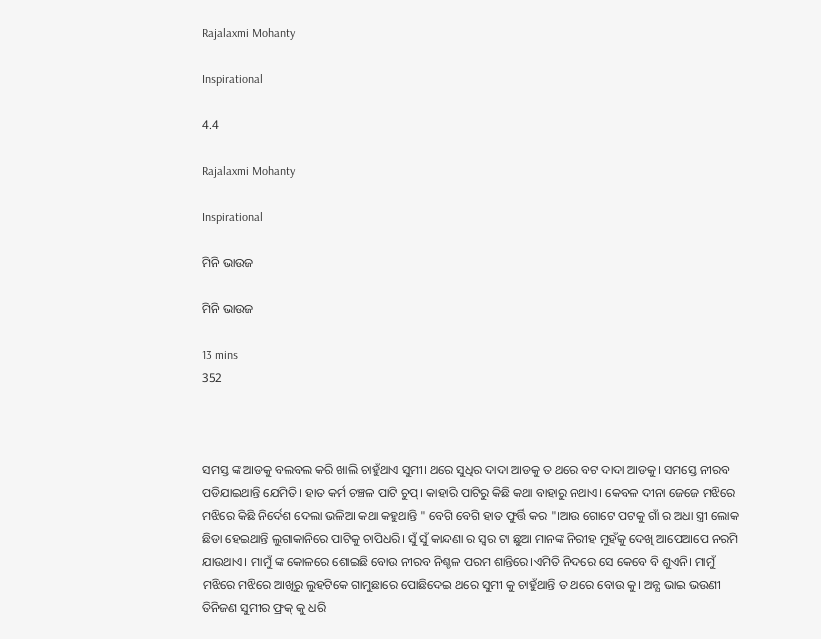Rajalaxmi Mohanty

Inspirational

4.4

Rajalaxmi Mohanty

Inspirational

ମିନି ଭାଉଜ

ମିନି ଭାଉଜ

13 mins
352



ସମସ୍ତ ଙ୍କ ଆଡକୁ ବଲବଲ କରି ଖାଲି ଚାହୁଁଥାଏ ସୁମୀ। ଥରେ ସୁଧିର ଦାଦା ଆଡକୁ ତ ଥରେ ବଟ ଦାଦା ଆଡକୁ। ସମସ୍ତେ ନୀରବ ପଡିଯାଇଥାନ୍ତି ଯେମିତି। ହାତ କର୍ମ ଚଞ୍ଚଳ ପାଟି ଚୁପ୍। କାହାରି ପାଟିରୁ କିଛି କଥା ବାହାରୁ ନଥାଏ। କେବଳ ଦୀନା ଜେଜେ ମଝିରେ ମଝିରେ କିଛି ନିର୍ଦେଶ ଦେଲା ଭଳିଆ କଥା କହୁଥାନ୍ତି " ବେଗି ବେଗି ହାତ ଫୁର୍ତ୍ତି କର "।ଆଉ ଗୋଟେ ପଟକୁ ଗାଁ ର ଅଧା ସ୍ତ୍ରୀ ଲୋକ ଛିଡା ହେଇଥାନ୍ତି ଲୁଗାକାନିରେ ପାଟିକୁ ଚାପିଧରି। ସୁଁ ସୁଁ କାନ୍ଦଣା ର ସ୍ବର ଟା ଛୁଆ ମାନଙ୍କ ନିରୀହ ମୁହଁକୁ ଦେଖି ଆପେଆପେ ନରମି ଯାଉଥାଏ। ମାମୁଁ ଙ୍କ କୋଳରେ ଶୋଇଛି ବୋଉ ନୀରବ ନିଶ୍ଚଳ ପରମ ଶାନ୍ତିରେ।ଏମିତି ନିଦରେ ସେ କେବେ ବି ଶୁଏନି। ମାମୁଁ ମଝିରେ ମଝିରେ ଆଖିରୁ ଲୁହଟିକେ ଗାମୁଛାରେ ପୋଛିଦେଇ ଥରେ ସୁମୀ କୁ ଚାହୁଁଥାନ୍ତି ତ ଥରେ ବୋଉ କୁ। ଅନ୍ଯ ଭାଇ ଭଉଣୀ ତିନିଜଣ ସୁମୀର ଫ୍ରକ୍ କୁ ଧରି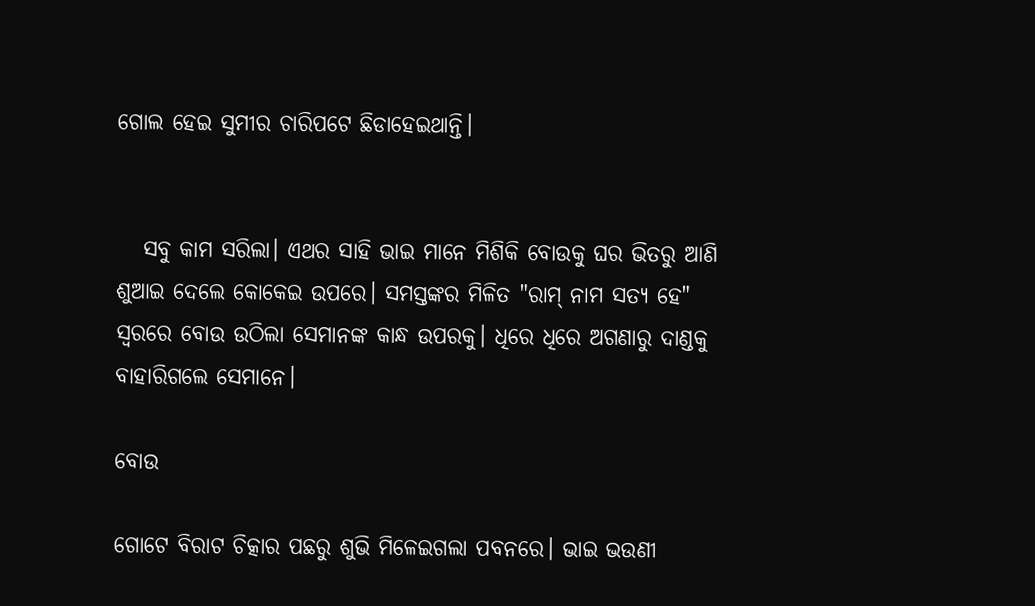ଗୋଲ ହେଇ ସୁମୀର ଚାରିପଟେ ଛିଡାହେଇଥାନ୍ତି।


   ସବୁ କାମ ସରିଲା। ଏଥର ସାହି ଭାଇ ମାନେ ମିଶିକି ବୋଉକୁ ଘର ଭିତରୁ ଆଣି ଶୁଆଇ ଦେଲେ କୋକେଇ ଉପରେ। ସମସ୍ତଙ୍କର ମିଳିତ "ରାମ୍ ନାମ ସତ୍ଯ ହେ" ସ୍ବରରେ ବୋଉ ଉଠିଲା ସେମାନଙ୍କ କାନ୍ଧ ଉପରକୁ। ଧିରେ ଧିରେ ଅଗଣାରୁ ଦାଣ୍ଡକୁ ବାହାରିଗଲେ ସେମାନେ।

ବୋଉ

ଗୋଟେ ବିରାଟ ଚିତ୍କାର ପଛରୁ ଶୁଭି ମିଳେଇଗଲା ପବନରେ। ଭାଇ ଭଉଣୀ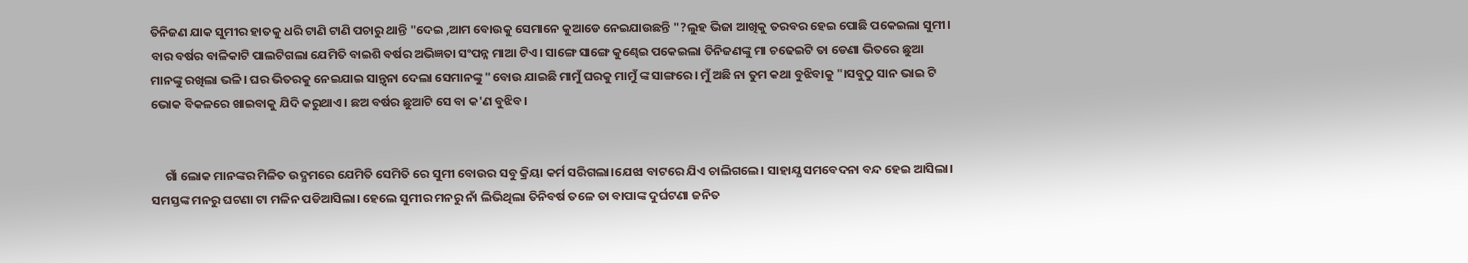ତିନିଜଣ ଯାକ ସୁମୀର ହାତକୁ ଧରି ଟାଣି ଟାଣି ପଚାରୁ ଥାନ୍ତି "ଦେଇ ,ଆମ ବୋଉକୁ ସେମାନେ କୁଆଡେ ନେଇଯାଉଛନ୍ତି "?ଲୁହ ଭିଜା ଆଖିକୁ ତରବର ହେଇ ପୋଛି ପକେଇଲା ସୁମୀ। ବାର ବର୍ଷର ବାଳିକାଟି ପାଲଟିଗଲା ଯେମିତି ବାଇଶି ବର୍ଷର ଅଭିଜ୍ଞତା ସଂପନ୍ନ ମାଆ ଟିଏ। ସାଙ୍ଗେ ସାଙ୍ଗେ କୁଣ୍ଢେଇ ପକେଇଲା ତିନିଜଣଙ୍କୁ ମା ଚଢେଇଟି ତା ଡେଣା ଭିତରେ ଛୁଆ ମାନଙ୍କୁ ରଖିଲା ଭଳି। ଘର ଭିତରକୁ ନେଇଯାଇ ସାନ୍ତ୍ବନା ଦେଲା ସେମାନଙ୍କୁ "ବୋଉ ଯାଇଛି ମାମୁଁ ଘରକୁ ମାମୁଁ ଙ୍କ ସାଙ୍ଗରେ। ମୁଁ ଅଛି ନା ତୁମ କଥା ବୁଝିବାକୁ "।ସବୁଠୁ ସାନ ଭାଇ ଟି ଭୋକ ବିକଳରେ ଖାଇବାକୁ ଯିଦି କରୁଥାଏ। ଛଅ ବର୍ଷର ଛୁଆଟି ସେ ବା କ'ଣ ବୁଝିବ।


     ଗାଁ ଲୋକ ମାନଙ୍କର ମିଳିତ ଉଦ୍ଯମରେ ଯେମିତି ସେମିତି ରେ ସୁମୀ ବୋଉର ସବୁ କ୍ରିୟା କର୍ମ ସରିଗଲା।ଯେଝା ବାଟରେ ଯିଏ ଚାଲିଗଲେ। ସାହାଯ୍ଯ ସମବେଦନା ବନ୍ଦ ହେଇ ଆସିଲା। ସମସ୍ତଙ୍କ ମନରୁ ଘଟଣା ଟା ମଳିନ ପଡିଆସିଲା। ହେଲେ ସୁମୀର ମନରୁ ନାଁ ଲିଭିଥିଲା ତିନିବର୍ଷ ତଳେ ତା ବାପାଙ୍କ ଦୁର୍ଘଟଣା ଜନିତ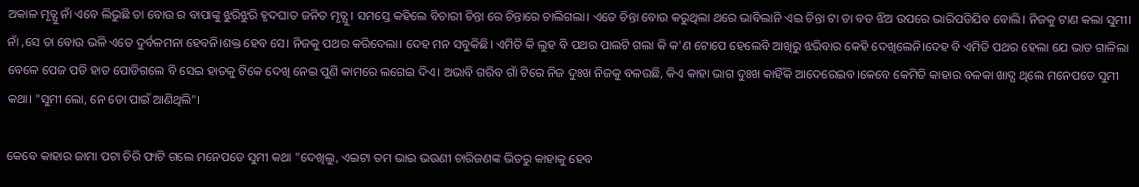ଅକାଳ ମୃତ୍ଯୁ ନାଁ ଏବେ ଲିଭୁଛି ତା ବୋଉ ର ବାପାଙ୍କୁ ଝୁରିଝୁରି ହୃଦଘାତ ଜନିତ ମୃତ୍ଯୁ। ସମସ୍ତେ କହିଲେ ବିଚାରୀ ଚିନ୍ତା ରେ ଚିନ୍ତାରେ ଚାଲିଗଲା। ଏତେ ଚିନ୍ତା ବୋଉ କରୁଥିଲା ଥରେ ଭାବିଲାନି ଏଇ ଚିନ୍ତା ଟା ତା ବଡ ଝିଅ ଉପରେ ଭାରିପଡିଯିବ ବୋଲି। ନିଜକୁ ଟାଣ କଲା ସୁମୀ। ନାଁ ,ସେ ତା ବୋଉ ଭଳି ଏତେ ଦୁର୍ବଳମନା ହେବନି।ଶକ୍ତ ହେବ ସେ। ନିଜକୁ ପଥର କରିଦେଲା। ଦେହ ମନ ସବୁକିଛି। ଏମିତି କି ଲୁହ ବି ପଥର ପାଲଟି ଗଲା କି କ'ଣ ଟୋପେ ହେଲେବି ଆଖିରୁ ଝରିବାର କେହି ଦେଖିଲେନି।ଦେହ ବି ଏମିତି ପଥର ହେଲା ଯେ ଭାତ ଗାଳିଲା ବେଳେ ପେଜ ପଡି ହାତ ପୋଡିଗଲେ ବି ସେଇ ହାତକୁ ଟିକେ ଦେଖି ନେଇ ପୁଣି କାମରେ ଲଗେଇ ଦିଏ। ଅଭାବି ଗରିବ ଗାଁ ଟିରେ ନିଜ ଦୁଃଖ ନିଜକୁ ବଳଉଛି, କିଏ କାହା ଭାଗ ଦୁଃଖ କାହିଁକି ଆଦେରେଇବ।କେବେ କେମିତି କାହାର ବଳକା ଖାଦ୍ଯ ଥିଲେ ମନେପଡେ ସୁମୀ କଥା। "ସୁମୀ ଲୋ, ନେ ତୋ ପାଇଁ ଆଣିଥିଲି"।

କେବେ କାହାର ଜାମା ପଟା ଚିରି ଫାଟି ଗଲେ ମନେପଡେ ସୁମୀ କଥା "ଦେଖିଲୁ, ଏଇଟା ତମ ଭାଇ ଭଉଣୀ ଚାରିଜଣଙ୍କ ଭିତରୁ କାହାକୁ ହେବ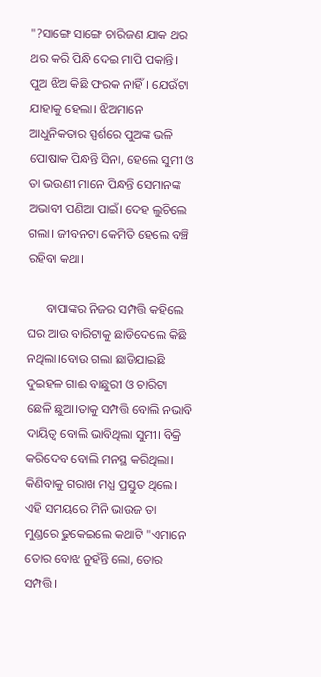"?ସାଙ୍ଗେ ସାଙ୍ଗେ ଚାରିଜଣ ଯାକ ଥର ଥର କରି ପିନ୍ଧି ଦେଇ ମାପି ପକାନ୍ତି। ପୁଅ ଝିଅ କିଛି ଫରକ ନାହିଁ। ଯେଉଁଟା ଯାହାକୁ ହେଲା। ଝିଅମାନେ ଆଧୁନିକତାର ସ୍ପର୍ଶରେ ପୁଅଙ୍କ ଭଳି ପୋଷାକ ପିନ୍ଧନ୍ତି ସିନା, ହେଲେ ସୁମୀ ଓ ତା ଭଉଣୀ ମାନେ ପିନ୍ଧନ୍ତି ସେମାନଙ୍କ ଅଭାବୀ ପଣିଆ ପାଇଁ। ଦେହ ଲୁଚିଲେ ଗଲା। ଜୀବନଟା କେମିତି ହେଲେ ବଞ୍ଚି ରହିବା କଥା।

      ବାପାଙ୍କର ନିଜର ସମ୍ପତ୍ତି କହିଲେ ଘର ଆଉ ବାରିଟାକୁ ଛାଡିଦେଲେ କିଛି ନଥିଲା।ବୋଉ ଗଲା ଛାଡିଯାଇଛି ଦୁଇହଳ ଗାଈ ବାଛୁରୀ ଓ ଚାରିଟା ଛେଳି ଛୁଆ।ତାକୁ ସମ୍ପତ୍ତି ବୋଲି ନଭାବି ଦାୟିତ୍ବ ବୋଲି ଭାବିଥିଲା ସୁମୀ। ବିକ୍ରି କରିଦେବ ବୋଲି ମନସ୍ଥ କରିଥିଲା। କିଣିବାକୁ ଗରାଖ ମଧ୍ଯ ପ୍ରସ୍ତୁତ ଥିଲେ। ଏହି ସମୟରେ ମିନି ଭାଉଜ ତା ମୁଣ୍ଡରେ ଢୁକେଇଲେ କଥାଟି "ଏମାନେ ତୋର ବୋଝ ନୁହଁନ୍ତି ଲୋ, ତୋର ସମ୍ପତ୍ତି।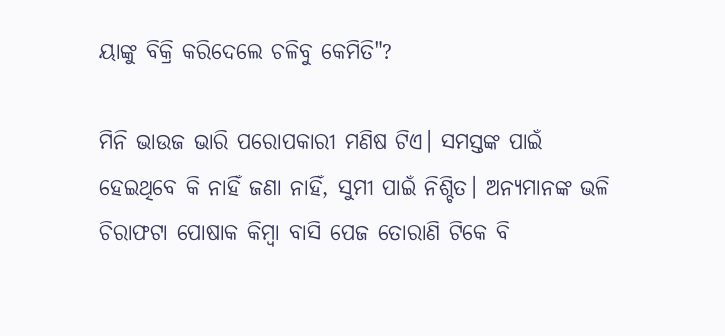ୟାଙ୍କୁ ବିକ୍ରି କରିଦେଲେ ଚଳିବୁ କେମିତି"?

ମିନି ଭାଉଜ ଭାରି ପରୋପକାରୀ ମଣିଷ ଟିଏ। ସମସ୍ତଙ୍କ ପାଇଁ ହେଇଥିବେ କି ନାହିଁ ଜଣା ନାହିଁ, ସୁମୀ ପାଇଁ ନିଶ୍ଚିତ। ଅନ୍ଯମାନଙ୍କ ଭଳି ଚିରାଫଟା ପୋଷାକ କିମ୍ବା ବାସି ପେଜ ତୋରାଣି ଟିକେ ବି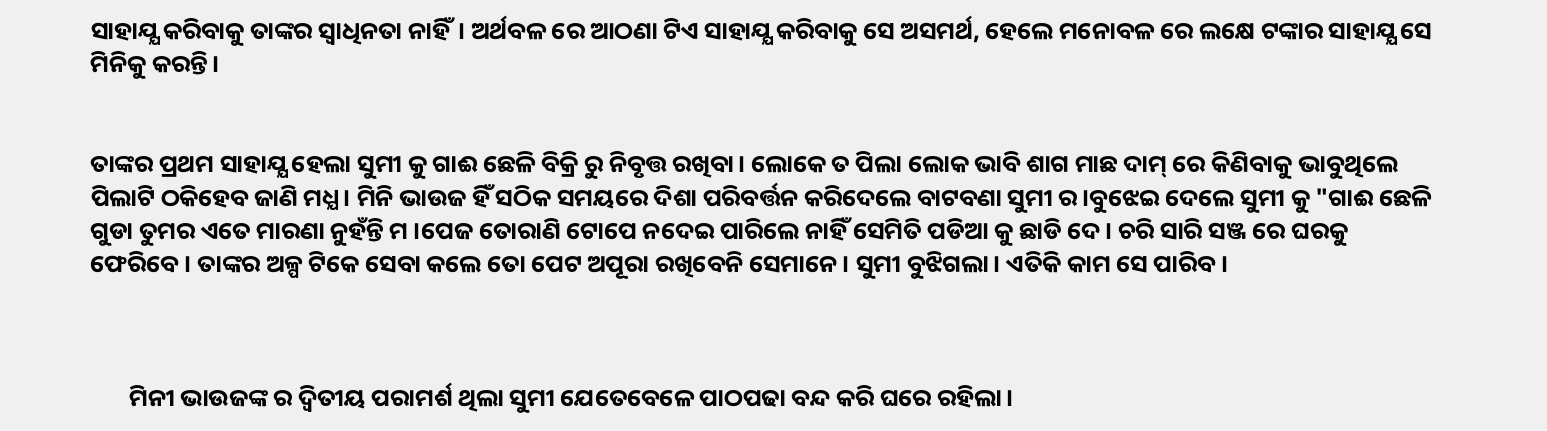ସାହାଯ୍ଯ କରିବାକୁ ତାଙ୍କର ସ୍ବାଧିନତା ନାହିଁ। ଅର୍ଥବଳ ରେ ଆଠଣା ଟିଏ ସାହାଯ୍ଯ କରିବାକୁ ସେ ଅସମର୍ଥ, ହେଲେ ମନୋବଳ ରେ ଲକ୍ଷେ ଟଙ୍କାର ସାହାଯ୍ଯ ସେ ମିନିକୁ କରନ୍ତି।


ତାଙ୍କର ପ୍ରଥମ ସାହାଯ୍ଯ ହେଲା ସୁମୀ କୁ ଗାଈ ଛେଳି ବିକ୍ରି ରୁ ନିବୃତ୍ତ ରଖିବା। ଲୋକେ ତ ପିଲା ଲୋକ ଭାବି ଶାଗ ମାଛ ଦାମ୍ ରେ କିଣିବାକୁ ଭାବୁଥିଲେ ପିଲାଟି ଠକିହେବ ଜାଣି ମଧ୍ଯ। ମିନି ଭାଉଜ ହିଁ ସଠିକ ସମୟରେ ଦିଶା ପରିବର୍ତ୍ତନ କରିଦେଲେ ବାଟବଣା ସୁମୀ ର।ବୁଝେଇ ଦେଲେ ସୁମୀ କୁ "ଗାଈ ଛେଳି ଗୁଡା ତୁମର ଏତେ ମାରଣା ନୁହଁନ୍ତି ମ ।ପେଜ ତୋରାଣି ଟୋପେ ନଦେଇ ପାରିଲେ ନାହିଁ ସେମିତି ପଡିଆ କୁ ଛାଡି ଦେ। ଚରି ସାରି ସଞ୍ଜ ରେ ଘରକୁ ଫେରିବେ। ତାଙ୍କର ଅଳ୍ପ ଟିକେ ସେବା କଲେ ତୋ ପେଟ ଅପୂରା ରଖିବେନି ସେମାନେ। ସୁମୀ ବୁଝିଗଲା। ଏତିକି କାମ ସେ ପାରିବ।



       ମିନୀ ଭାଉଜଙ୍କ ର ଦ୍ବିତୀୟ ପରାମର୍ଶ ଥିଲା ସୁମୀ ଯେତେବେଳେ ପାଠପଢା ବନ୍ଦ କରି ଘରେ ରହିଲା।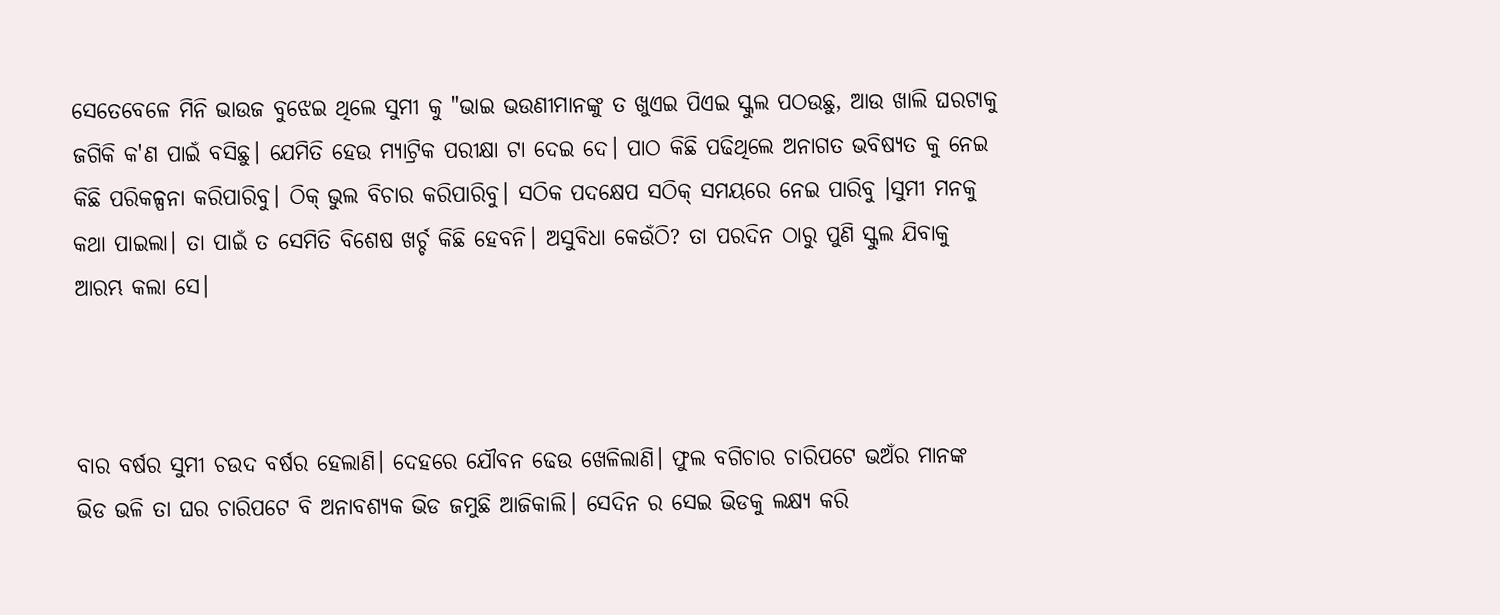ସେତେବେଳେ ମିନି ଭାଉଜ ବୁଝେଇ ଥିଲେ ସୁମୀ କୁ "ଭାଇ ଭଉଣୀମାନଙ୍କୁ ତ ଖୁଏଇ ପିଏଇ ସ୍କୁଲ ପଠଉଛୁ, ଆଉ ଖାଲି ଘରଟାକୁ ଜଗିକି କ'ଣ ପାଇଁ ବସିଛୁ। ଯେମିତି ହେଉ ମ୍ଯାଟ୍ରିକ ପରୀକ୍ଷା ଟା ଦେଇ ଦେ। ପାଠ କିଛି ପଢିଥିଲେ ଅନାଗତ ଭବିଷ୍ଯତ କୁ ନେଇ କିଛି ପରିକଳ୍ପନା କରିପାରିବୁ। ଠିକ୍ ଭୁଲ ବିଚାର କରିପାରିବୁ। ସଠିକ ପଦକ୍ଷେପ ସଠିକ୍ ସମୟରେ ନେଇ ପାରିବୁ ।ସୁମୀ ମନକୁ କଥା ପାଇଲା। ତା ପାଇଁ ତ ସେମିତି ବିଶେଷ ଖର୍ଚ୍ଚ କିଛି ହେବନି। ଅସୁବିଧା କେଉଁଠି? ତା ପରଦିନ ଠାରୁ ପୁଣି ସ୍କୁଲ ଯିବାକୁ ଆରମ୍ଭ କଲା ସେ।



ବାର ବର୍ଷର ସୁମୀ ଚଉଦ ବର୍ଷର ହେଲାଣି। ଦେହରେ ଯୌବନ ଢେଉ ଖେଳିଲାଣି। ଫୁଲ ବଗିଚାର ଚାରିପଟେ ଭଅଁର ମାନଙ୍କ ଭିଡ ଭଳି ତା ଘର ଚାରିପଟେ ବି ଅନାବଶ୍ଯକ ଭିଡ ଜମୁଛି ଆଜିକାଲି। ସେଦିନ ର ସେଇ ଭିଡକୁ ଲକ୍ଷ୍ଯ କରି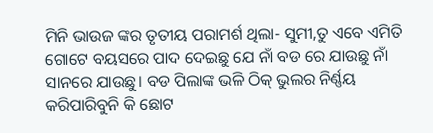ମିନି ଭାଉଜ ଙ୍କର ତୃତୀୟ ପରାମର୍ଶ ଥିଲା- ସୁମୀ,ତୁ ଏବେ ଏମିତି ଗୋଟେ ବୟସରେ ପାଦ ଦେଇଛୁ ଯେ ନାଁ ବଡ ରେ ଯାଉଛୁ ନାଁ ସାନରେ ଯାଉଛୁ। ବଡ ପିଲାଙ୍କ ଭଳି ଠିକ୍ ଭୁଲର ନିର୍ଣ୍ଣୟ କରିପାରିବୁନି କି ଛୋଟ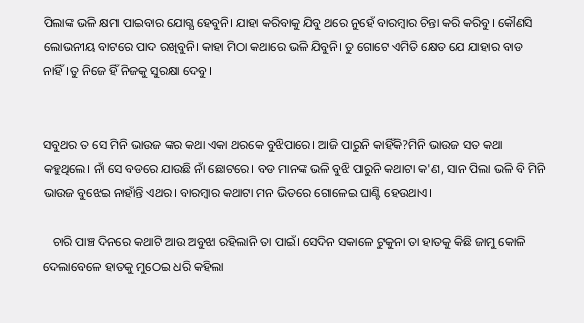ପିଲାଙ୍କ ଭଳି କ୍ଷମା ପାଇବାର ଯୋଗ୍ଯ ହେବୁନି। ଯାହା କରିବାକୁ ଯିବୁ ଥରେ ନୁହେଁ ବାରମ୍ବାର ଚିନ୍ତା କରି କରିବୁ। କୌଣସି ଲୋଭନୀୟ ବାଟରେ ପାଦ ରଖିବୁନି। କାହା ମିଠା କଥାରେ ଭଳି ଯିବୁନି। ତୁ ଗୋଟେ ଏମିତି କ୍ଷେତ ଯେ ଯାହାର ବାଡ ନାହିଁ।ତୁ ନିଜେ ହିଁ ନିଜକୁ ସୁରକ୍ଷା ଦେବୁ।


ସବୁଥର ତ ସେ ମିନି ଭାଉଜ ଙ୍କର କଥା ଏକା ଥରକେ ବୁଝିପାରେ। ଆଜି ପାରୁନି କାହିଁକି?ମିନି ଭାଉଜ ସତ କଥା କହୁଥିଲେ। ନାଁ ସେ ବଡରେ ଯାଉଛି ନାଁ ଛୋଟରେ। ବଡ ମାନଙ୍କ ଭଳି ବୁଝି ପାରୁନି କଥାଟା କ'ଣ, ସାନ ପିଲା ଭଳି ବି ମିନି ଭାଉଜ ବୁଝେଇ ନାହାଁନ୍ତି ଏଥର। ବାରମ୍ବାର କଥାଟା ମନ ଭିତରେ ଗୋଳେଇ ଘାଣ୍ଟି ହେଉଥାଏ।

   ଚାରି ପାଞ୍ଚ ଦିନରେ କଥାଟି ଆଉ ଅବୁଝା ରହିଲାନି ତା ପାଇଁ। ସେଦିନ ସକାଳେ ଟୁକୁନା ତା ହାତକୁ କିଛି ଜାମୁ କୋଳି ଦେଲାବେଳେ ହାତକୁ ମୁଠେଇ ଧରି କହିଲା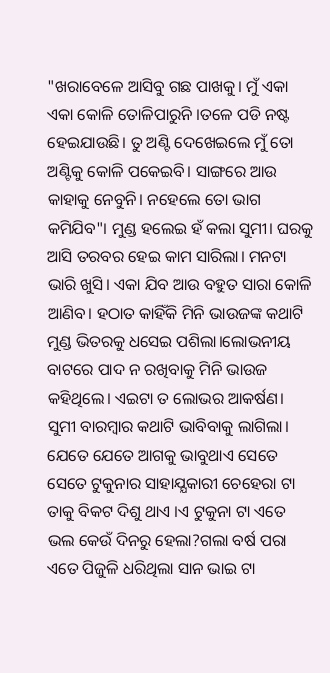"ଖରାବେଳେ ଆସିବୁ ଗଛ ପାଖକୁ। ମୁଁ ଏକା ଏକା କୋଳି ତୋଳିପାରୁନି ।ତଳେ ପଡି ନଷ୍ଟ ହେଇଯାଉଛି। ତୁ ଅଣ୍ଟି ଦେଖେଇଲେ ମୁଁ ତୋ ଅଣ୍ଟିକୁ କୋଳି ପକେଇବି। ସାଙ୍ଗରେ ଆଉ କାହାକୁ ନେବୁନି। ନହେଲେ ତୋ ଭାଗ କମିଯିବ"। ମୁଣ୍ଡ ହଲେଇ ହଁ କଲା ସୁମୀ। ଘରକୁ ଆସି ତରବର ହେଇ କାମ ସାରିଲା। ମନଟା ଭାରି ଖୁସି। ଏକା ଯିବ ଆଉ ବହୁତ ସାରା କୋଳି ଆଣିବ। ହଠାତ କାହିଁକି ମିନି ଭାଉଜଙ୍କ କଥାଟି ମୁଣ୍ଡ ଭିତରକୁ ଧସେଇ ପଶିଲା।ଲୋଭନୀୟ ବାଟରେ ପାଦ ନ ରଖିବାକୁ ମିନି ଭାଉଜ କହିଥିଲେ। ଏଇଟା ତ ଲୋଭର ଆକର୍ଷଣ। ସୁମୀ ବାରମ୍ବାର କଥାଟି ଭାବିବାକୁ ଲାଗିଲା। ଯେତେ ଯେତେ ଆଗକୁ ଭାବୁଥାଏ ସେତେ ସେତେ ଟୁକୁନାର ସାହାଯ୍ଯକାରୀ ଚେହେରା ଟା ତାକୁ ବିକଟ ଦିଶୁ ଥାଏ ।ଏ ଟୁକୁନା ଟା ଏତେ ଭଲ କେଉଁ ଦିନରୁ ହେଲା?ଗଲା ବର୍ଷ ପରା ଏତେ ପିଜୁଳି ଧରିଥିଲା ସାନ ଭାଇ ଟା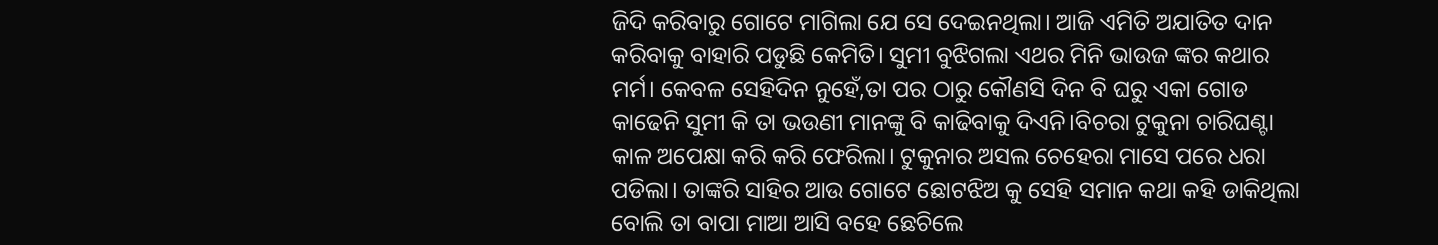ଜିଦି କରିବାରୁ ଗୋଟେ ମାଗିଲା ଯେ ସେ ଦେଇନଥିଲା। ଆଜି ଏମିତି ଅଯାତିତ ଦାନ କରିବାକୁ ବାହାରି ପଡୁଛି କେମିତି। ସୁମୀ ବୁଝିଗଲା ଏଥର ମିନି ଭାଉଜ ଙ୍କର କଥାର ମର୍ମ। କେବଳ ସେହିଦିନ ନୁହେଁ,ତା ପର ଠାରୁ କୌଣସି ଦିନ ବି ଘରୁ ଏକା ଗୋଡ କାଢେନି ସୁମୀ କି ତା ଭଉଣୀ ମାନଙ୍କୁ ବି କାଢିବାକୁ ଦିଏନି।ବିଚରା ଟୁକୁନା ଚାରିଘଣ୍ଟା କାଳ ଅପେକ୍ଷା କରି କରି ଫେରିଲା। ଟୁକୁନାର ଅସଲ ଚେହେରା ମାସେ ପରେ ଧରା ପଡିଲା। ତାଙ୍କରି ସାହିର ଆଉ ଗୋଟେ ଛୋଟଝିଅ କୁ ସେହି ସମାନ କଥା କହି ଡାକିଥିଲା ବୋଲି ତା ବାପା ମାଆ ଆସି ବହେ ଛେଚିଲେ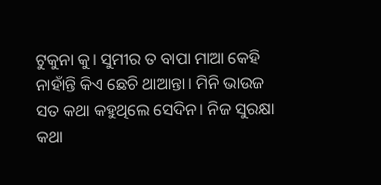ଟୁକୁନା କୁ। ସୁମୀର ତ ବାପା ମାଆ କେହି ନାହାଁନ୍ତି କିଏ ଛେଚି ଥାଆନ୍ତା। ମିନି ଭାଉଜ ସତ କଥା କହୁଥିଲେ ସେଦିନ। ନିଜ ସୁରକ୍ଷା କଥା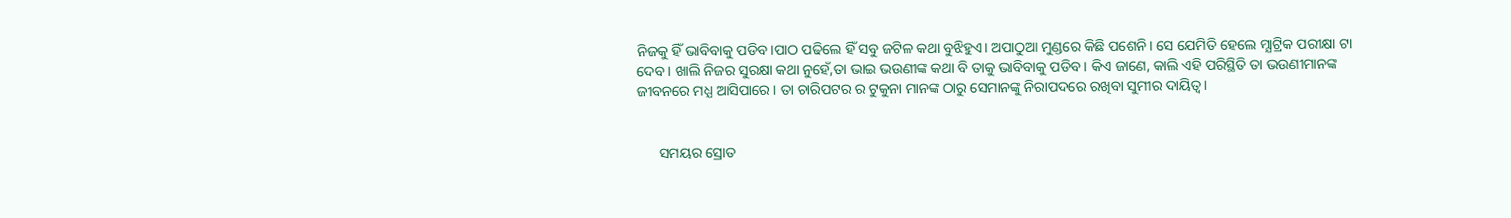ନିଜକୁ ହିଁ ଭାବିବାକୁ ପଡିବ।ପାଠ ପଢିଲେ ହିଁ ସବୁ ଜଟିଳ କଥା ବୁଝିହୁଏ। ଅପାଠୁଆ ମୁଣ୍ଡରେ କିଛି ପଶେନି। ସେ ଯେମିତି ହେଲେ ମ୍ଯାଟ୍ରିକ ପରୀକ୍ଷା ଟା ଦେବ। ଖାଲି ନିଜର ସୁରକ୍ଷା କଥା ନୁହେଁ,ତା ଭାଇ ଭଉଣୀଙ୍କ କଥା ବି ତାକୁ ଭାବିବାକୁ ପଡିବ। କିଏ ଜାଣେ, କାଲି ଏହି ପରିସ୍ଥିତି ତା ଭଉଣୀମାନଙ୍କ ଜୀବନରେ ମଧ୍ଯ ଆସିପାରେ। ତା ଚାରିପଟର ର ଟୁକୁନା ମାନଙ୍କ ଠାରୁ ସେମାନଙ୍କୁ ନିରାପଦରେ ରଖିବା ସୁମୀର ଦାୟିତ୍ବ।


      ସମୟର ସ୍ରୋତ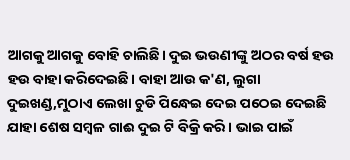ଆଗକୁ ଆଗକୁ ବୋହି ଚାଲିଛି। ଦୁଇ ଭଉଣୀଙ୍କୁ ଅଠର ବର୍ଷ ହଉ ହଉ ବାହା କରିଦେଇଛି। ବାହା ଆଉ କ'ଣ, ଲୁଗା ଦୁଇଖଣ୍ଡ,ମୁଠାଏ ଲେଖା ଚୁଡି ପିନ୍ଧେଇ ଦେଇ ପଠେଇ ଦେଇଛି ଯାହା ଶେଷ ସମ୍ବଳ ଗାଈ ଦୁଇ ଟି ବିକ୍ରି କରି। ଭାଇ ପାଇଁ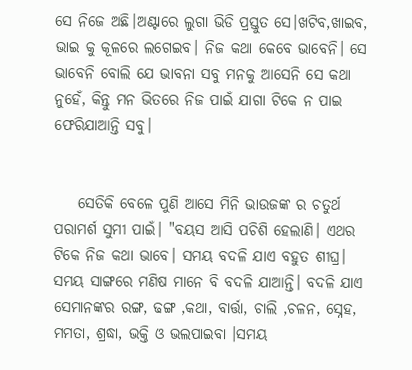ସେ ନିଜେ ଅଛି।ଅଣ୍ଟାରେ ଲୁଗା ଭିଡି ପ୍ରସ୍ତୁତ ସେ।ଖଟିବ,ଖାଇବ, ଭାଇ କୁ କୂଳରେ ଲଗେଇବ। ନିଜ କଥା କେବେ ଭାବେନି। ସେ ଭାବେନି ବୋଲି ଯେ ଭାବନା ସବୁ ମନକୁ ଆସେନି ସେ କଥା ନୁହେଁ, କିନ୍ତୁ ମନ ଭିତରେ ନିଜ ପାଇଁ ଯାଗା ଟିକେ ନ ପାଇ ଫେରିଯାଆନ୍ତି ସବୁ।


    ସେତିକି ବେଳେ ପୁଣି ଆସେ ମିନି ଭାଉଜଙ୍କ ର ଚତୁର୍ଥ ପରାମର୍ଶ ସୁମୀ ପାଇଁ। "ବୟସ ଆସି ପଚିଶି ହେଲାଣି। ଏଥର ଟିକେ ନିଜ କଥା ଭାବେ। ସମୟ ବଦଳି ଯାଏ ବହୁତ ଶୀଘ୍ର। ସମୟ ସାଙ୍ଗରେ ମଣିଷ ମାନେ ବି ବଦଳି ଯାଆନ୍ତି। ବଦଳି ଯାଏ ସେମାନଙ୍କର ରଙ୍ଗ, ଢଙ୍ଗ ,କଥା, ବାର୍ତ୍ତା, ଚାଲି ,ଚଳନ, ସ୍ନେହ, ମମତା, ଶ୍ରଦ୍ଧା, ଭକ୍ତି ଓ ଭଲପାଇବା ।ସମୟ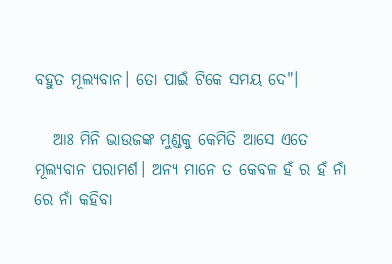ବହୁତ ମୂଲ୍ଯବାନ। ତୋ ପାଇଁ ଟିକେ ସମୟ ଦେ"।

   ଆଃ ମିନି ଭାଉଜଙ୍କ ମୁଣ୍ଡକୁ କେମିତି ଆସେ ଏତେ ମୂଲ୍ଯବାନ ପରାମର୍ଶ। ଅନ୍ଯ ମାନେ ତ କେବଳ ହଁ ର ହଁ ନାଁ ରେ ନାଁ କହିବା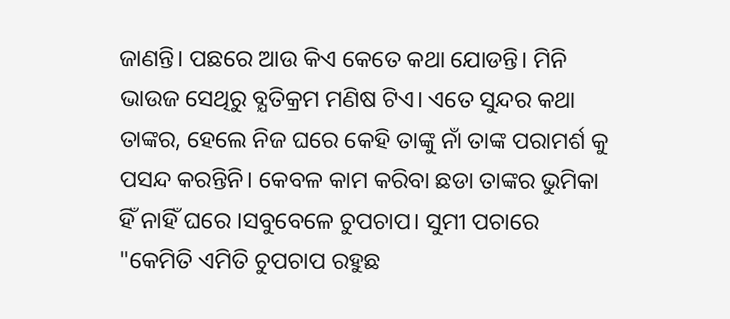ଜାଣନ୍ତି। ପଛରେ ଆଉ କିଏ କେତେ କଥା ଯୋଡନ୍ତି। ମିନି ଭାଉଜ ସେଥିରୁ ବ୍ଯତିକ୍ରମ ମଣିଷ ଟିଏ। ଏତେ ସୁନ୍ଦର କଥା ତାଙ୍କର, ହେଲେ ନିଜ ଘରେ କେହି ତାଙ୍କୁ ନାଁ ତାଙ୍କ ପରାମର୍ଶ କୁ ପସନ୍ଦ କରନ୍ତିନି। କେବଳ କାମ କରିବା ଛଡା ତାଙ୍କର ଭୁମିକା ହିଁ ନାହିଁ ଘରେ ।ସବୁବେଳେ ଚୁପଚାପ। ସୁମୀ ପଚାରେ "କେମିତି ଏମିତି ଚୁପଚାପ ରହୁଛ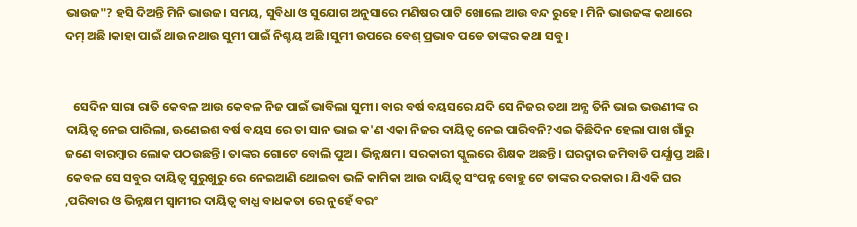ଭାଉଜ"? ହସି ଦିଅନ୍ତି ମିନି ଭାଉଜ। ସମୟ, ସୁବିଧା ଓ ସୁଯୋଗ ଅନୁସାରେ ମଣିଷର ପାଟି ଖୋଲେ ଆଉ ବନ୍ଦ ରୁହେ। ମିନି ଭାଉଜଙ୍କ କଥାରେ ଦମ୍ ଅଛି ।କାହା ପାଇଁ ଥାଉ ନଥାଉ ସୁମୀ ପାଇଁ ନିଶ୍ଚୟ ଅଛି ।ସୁମୀ ଉପରେ ବେଶ୍ ପ୍ରଭାବ ପଡେ ତାଙ୍କର କଥା ସବୁ।


   ସେଦିନ ସାରା ରାତି କେବଳ ଆଉ କେବଳ ନିଜ ପାଇଁ ଭାବିଲା ସୁମୀ। ବାର ବର୍ଷ ବୟସରେ ଯଦି ସେ ନିଜର ତଥା ଅନ୍ଯ ତିନି ଭାଇ ଭଉଣୀଙ୍କ ର ଦାୟିତ୍ବ ନେଇ ପାରିଲା, ଊଣେଇଶ ବର୍ଷ ବୟସ ରେ ତା ସାନ ଭାଇ କ'ଣ ଏକା ନିଜର ଦାୟିତ୍ବ ନେଇ ପାରିବନି?ଏଇ କିଛିଦିନ ହେଲା ପାଖ ଗାଁରୁ ଜଣେ ବାରମ୍ବାର ଲୋକ ପଠଉଛନ୍ତି। ତାଙ୍କର ଗୋଟେ ବୋଲି ପୁଅ। ଭିନ୍ନକ୍ଷମ। ସରକାରୀ ସ୍କୁଲରେ ଶିକ୍ଷକ ଅଛନ୍ତି। ଘରଦ୍ବାର ଜମିବାଡି ପର୍ଯ୍ଯାପ୍ତ ଅଛି। କେବଳ ସେ ସବୁର ଦାୟିତ୍ବ ସୁରୁଖୁରୁ ରେ ନେଇଆଣି ଥୋଇବା ଭଳି କାମିକା ଆଉ ଦାୟିତ୍ବ ସଂପନ୍ନ ବୋହୁ ଟେ ତାଙ୍କର ଦରକାର। ଯିଏକି ଘର ,ପରିବାର ଓ ଭିନ୍ନକ୍ଷମ ସ୍ବାମୀର ଦାୟିତ୍ବ ବାଧ୍ଯ ବାଧକତା ରେ ନୁହେଁ ବରଂ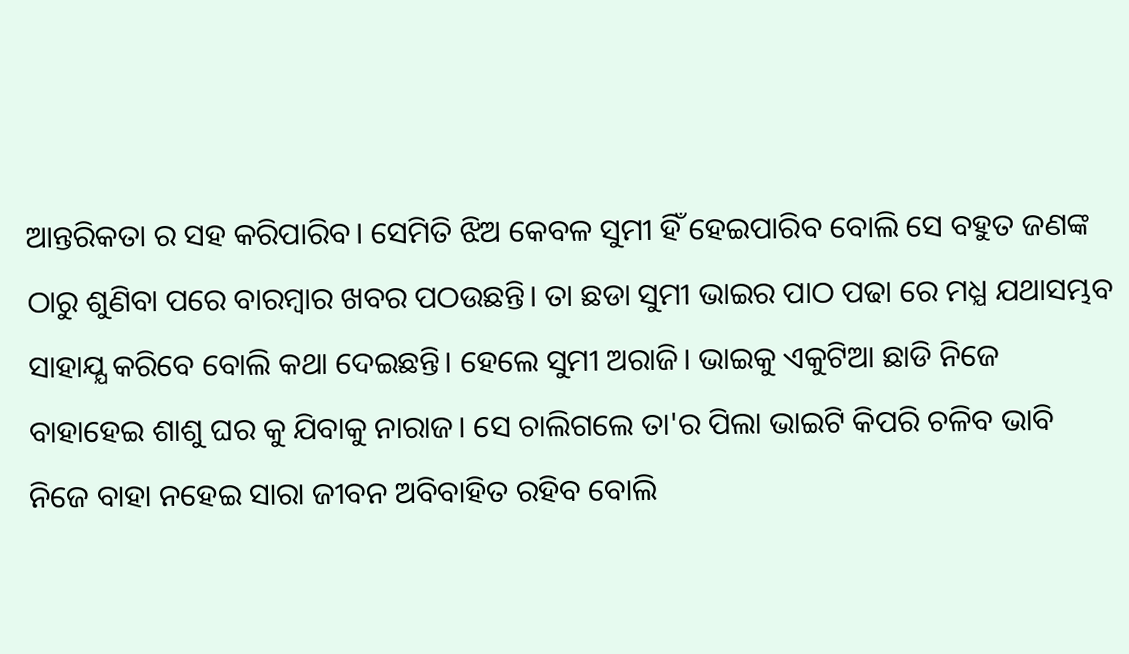ଆନ୍ତରିକତା ର ସହ କରିପାରିବ। ସେମିତି ଝିଅ କେବଳ ସୁମୀ ହିଁ ହେଇପାରିବ ବୋଲି ସେ ବହୁତ ଜଣଙ୍କ ଠାରୁ ଶୁଣିବା ପରେ ବାରମ୍ବାର ଖବର ପଠଉଛନ୍ତି। ତା ଛଡା ସୁମୀ ଭାଇର ପାଠ ପଢା ରେ ମଧ୍ଯ ଯଥାସମ୍ଭବ ସାହାଯ୍ଯ କରିବେ ବୋଲି କଥା ଦେଇଛନ୍ତି। ହେଲେ ସୁମୀ ଅରାଜି। ଭାଇକୁ ଏକୁଟିଆ ଛାଡି ନିଜେ ବାହାହେଇ ଶାଶୁ ଘର କୁ ଯିବାକୁ ନାରାଜ। ସେ ଚାଲିଗଲେ ତା'ର ପିଲା ଭାଇଟି କିପରି ଚଳିବ ଭାବି ନିଜେ ବାହା ନହେଇ ସାରା ଜୀବନ ଅବିବାହିତ ରହିବ ବୋଲି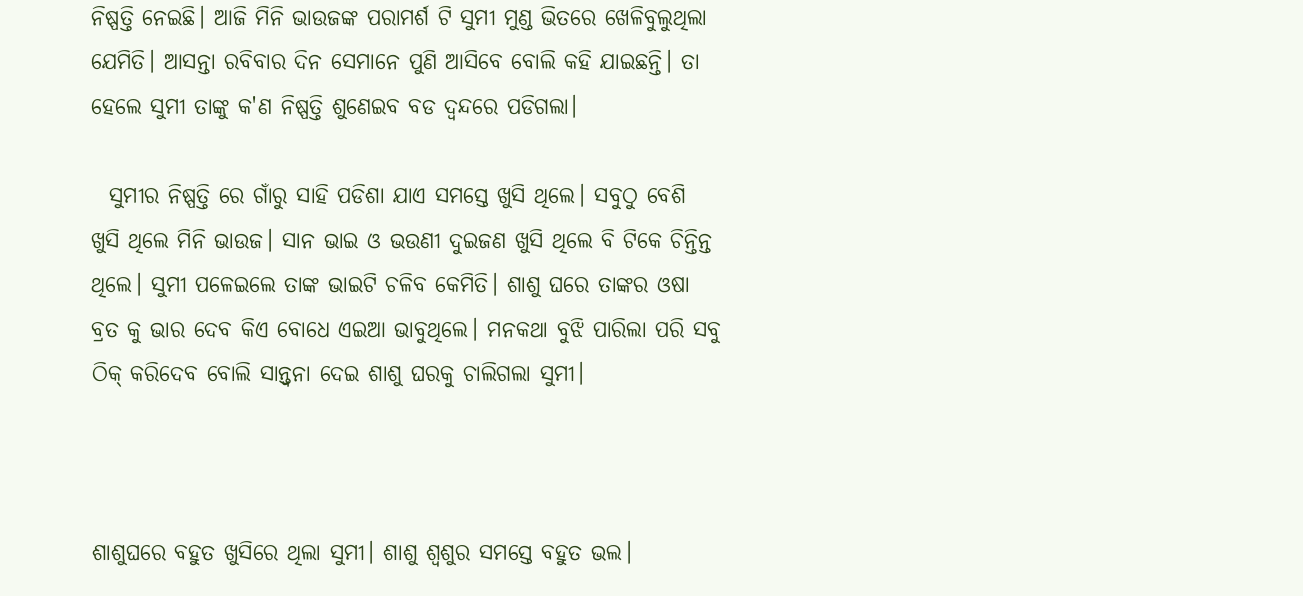ନିଷ୍ପତ୍ତି ନେଇଛି। ଆଜି ମିନି ଭାଉଜଙ୍କ ପରାମର୍ଶ ଟି ସୁମୀ ମୁଣ୍ଡ ଭିତରେ ଖେଳିବୁଲୁଥିଲା ଯେମିତି। ଆସନ୍ତା ରବିବାର ଦିନ ସେମାନେ ପୁଣି ଆସିବେ ବୋଲି କହି ଯାଇଛନ୍ତି। ତା ହେଲେ ସୁମୀ ତାଙ୍କୁ କ'ଣ ନିଷ୍ପତ୍ତି ଶୁଣେଇବ ବଡ ଦ୍ବନ୍ଦରେ ପଡିଗଲା।

  ସୁମୀର ନିଷ୍ପତ୍ତି ରେ ଗାଁରୁ ସାହି ପଡିଶା ଯାଏ ସମସ୍ତେ ଖୁସି ଥିଲେ। ସବୁଠୁ ବେଶି ଖୁସି ଥିଲେ ମିନି ଭାଉଜ। ସାନ ଭାଇ ଓ ଭଉଣୀ ଦୁଇଜଣ ଖୁସି ଥିଲେ ବି ଟିକେ ଚିନ୍ତିନ୍ତ ଥିଲେ। ସୁମୀ ପଳେଇଲେ ତାଙ୍କ ଭାଇଟି ଚଳିବ କେମିତି। ଶାଶୁ ଘରେ ତାଙ୍କର ଓଷା ବ୍ରତ କୁ ଭାର ଦେବ କିଏ ବୋଧେ ଏଇଆ ଭାବୁଥିଲେ। ମନକଥା ବୁଝି ପାରିଲା ପରି ସବୁ ଠିକ୍ କରିଦେବ ବୋଲି ସାନ୍ତ୍ବନା ଦେଇ ଶାଶୁ ଘରକୁ ଚାଲିଗଲା ସୁମୀ।



ଶାଶୁଘରେ ବହୁତ ଖୁସିରେ ଥିଲା ସୁମୀ। ଶାଶୁ ଶ୍ବଶୁର ସମସ୍ତେ ବହୁତ ଭଲ।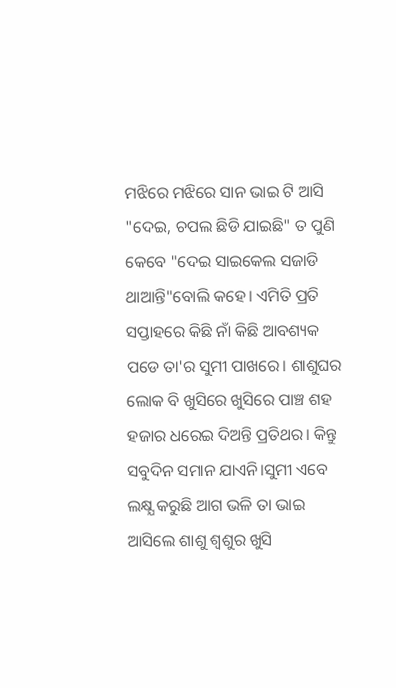ମଝିରେ ମଝିରେ ସାନ ଭାଇ ଟି ଆସି "ଦେଇ, ଚପଲ ଛିଡି ଯାଇଛି" ତ ପୁଣି କେବେ "ଦେଇ ସାଇକେଲ ସଜାଡି ଥାଆନ୍ତି"ବୋଲି କହେ। ଏମିତି ପ୍ରତି ସପ୍ତାହରେ କିଛି ନାଁ କିଛି ଆବଶ୍ୟକ ପଡେ ତା'ର ସୁମୀ ପାଖରେ। ଶାଶୁଘର ଲୋକ ବି ଖୁସିରେ ଖୁସିରେ ପାଞ୍ଚ ଶହ ହଜାର ଧରେଇ ଦିଅନ୍ତି ପ୍ରତିଥର। କିନ୍ତୁ ସବୁଦିନ ସମାନ ଯାଏନି।ସୁମୀ ଏବେ ଲକ୍ଷ୍ଯ କରୁଛି ଆଗ ଭଳି ତା ଭାଇ ଆସିଲେ ଶାଶୁ ଶ୍ବଶୁର ଖୁସି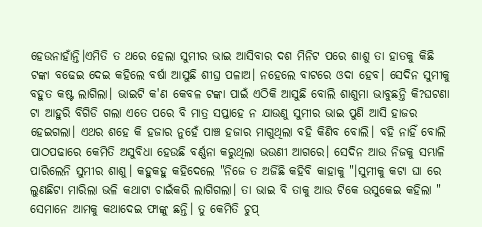ହେଉନାହାଁନ୍ତି।ଏମିତି ତ ଥରେ ହେଲା ସୁମୀର ଭାଇ ଆସିବାର ଦଶ ମିନିଟ ପରେ ଶାଶୁ ତା ହାତକୁ କିଛି ଟଙ୍କା ବଢେଇ ଦେଇ କହିଲେ ବର୍ଷା ଆସୁଛି ଶୀଘ୍ର ପଳାଅ। ନହେଲେ ବାଟରେ ଓଦା ହେବ। ସେଦିନ ସୁମୀକୁ ବହୁତ କଷ୍ଟ ଲାଗିଲା। ଭାଇଟି କ'ଣ କେବଳ ଟଙ୍କା ପାଇଁ ଏଠିକି ଆସୁଛି ବୋଲି ଶାଶୁମା ଭାବୁଛନ୍ତି କି?ଘଟଣା ଟା ଆହୁରି ବିଗିଡି ଗଲା ଏତେ ପରେ ବି ମାତ୍ର ସପ୍ତାହେ ନ ଯାଉଣୁ ସୁମୀର ଭାଇ ପୁଣି ଆସି ହାଜର ହେଇଗଲା। ଏଥର ଶହେ କି ହଜାର ନୁହେଁ ପାଞ୍ଚ ହଜାର ମାଗୁଥିଲା ବହି କିଣିବ ବୋଲି। ବହି ନାହିଁ ବୋଲି ପାଠପଢାରେ କେମିତି ଅସୁବିଧା ହେଉଛି ବର୍ଣ୍ଣନା କରୁଥିଲା ଭଉଣୀ ଆଗରେ। ସେଦିନ ଆଉ ନିଜକୁ ସମ୍ଭାଳି ପାରିଲେନି ସୁମୀର ଶାଶୁ। କହୁକହୁ କହିଦେଲେ "ନିଜେ ତ ଅର୍ଜିଛି କହିବି କାହାକୁ "।ସୁମୀକୁ କଟା ଘା ରେ ଲୁଣଛିଟା ମାରିଲା ଭଳି କଥାଟା ଚାଇଁକରି ଲାଗିଗଲା। ତା ଭାଇ ବି ତାକୁ ଆଉ ଟିକେ ଉସୁକେଇ କହିଲା " ସେମାନେ ଆମକୁ କଥାଦେଇ ଫାଙ୍କୁ ଛନ୍ତି। ତୁ କେମିତି ଚୁପ୍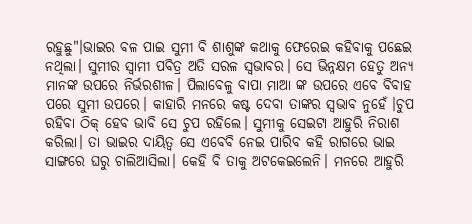ରହୁଛୁ"।ଭାଇର ବଳ ପାଇ ସୁମୀ ବି ଶାଶୁଙ୍କ କଥାକୁ ଫେରେଇ କହିବାକୁ ପଛେଇ ନଥିଲା। ସୁମୀର ସ୍ବାମୀ ପବିତ୍ର ଅତି ସରଳ ସ୍ବଭାବର। ସେ ଭିନ୍ନକ୍ଷମ ହେତୁ ଅନ୍ଯ ମାନଙ୍କ ଉପରେ ନିର୍ଭରଶୀଳ। ପିଲାବେଳୁ ବାପା ମାଆ ଙ୍କ ଉପରେ ଏବେ ବିବାହ ପରେ ସୁମୀ ଉପରେ। କାହାରି ମନରେ କଷ୍ଟ ଦେବା ତାଙ୍କର ସ୍ବଭାବ ନୁହେଁ ।ଚୁପ ରହିବା ଠିକ୍ ହେବ ଭାବି ସେ ଚୁପ ରହିଲେ। ସୁମୀକୁ ସେଇଟା ଆହୁରି ନିରାଶ କରିଲା। ତା ଭାଇର ଦାୟିତ୍ବ ସେ ଏବେବି ନେଇ ପାରିବ କହି ରାଗରେ ଭାଇ ସାଙ୍ଗରେ ଘରୁ ଚାଲିଆସିଲା। କେହି ବି ତାକୁ ଅଟକେଇଲେନି। ମନରେ ଆହୁରି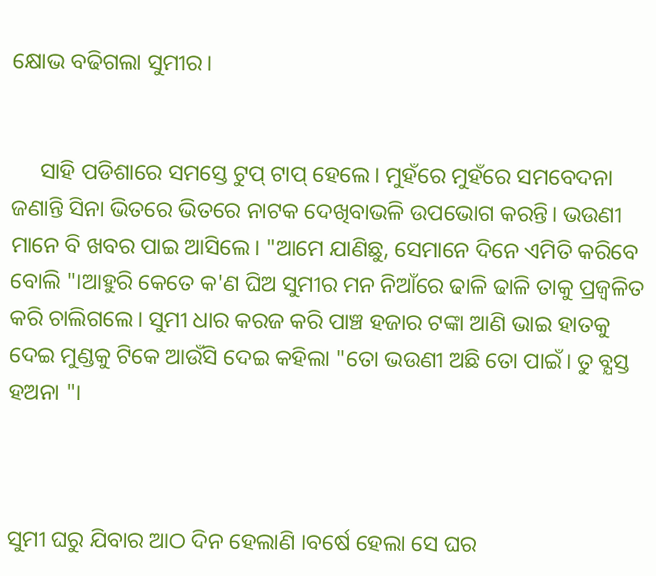କ୍ଷୋଭ ବଢିଗଲା ସୁମୀର।


     ସାହି ପଡିଶାରେ ସମସ୍ତେ ଟୁପ୍ ଟାପ୍ ହେଲେ। ମୁହଁରେ ମୁହଁରେ ସମବେଦନା ଜଣାନ୍ତି ସିନା ଭିତରେ ଭିତରେ ନାଟକ ଦେଖିବାଭଳି ଉପଭୋଗ କରନ୍ତି। ଭଉଣୀ ମାନେ ବି ଖବର ପାଇ ଆସିଲେ। "ଆମେ ଯାଣିଛୁ, ସେମାନେ ଦିନେ ଏମିତି କରିବେ ବୋଲି "।ଆହୁରି କେତେ କ'ଣ ଘିଅ ସୁମୀର ମନ ନିଆଁରେ ଢାଳି ଢାଳି ତାକୁ ପ୍ରଜ୍ବଳିତ କରି ଚାଲିଗଲେ। ସୁମୀ ଧାର କରଜ କରି ପାଞ୍ଚ ହଜାର ଟଙ୍କା ଆଣି ଭାଇ ହାତକୁ ଦେଇ ମୁଣ୍ଡକୁ ଟିକେ ଆଉଁସି ଦେଇ କହିଲା "ତୋ ଭଉଣୀ ଅଛି ତୋ ପାଇଁ। ତୁ ବ୍ଯସ୍ତ ହଅନା "।



ସୁମୀ ଘରୁ ଯିବାର ଆଠ ଦିନ ହେଲାଣି ।ବର୍ଷେ ହେଲା ସେ ଘର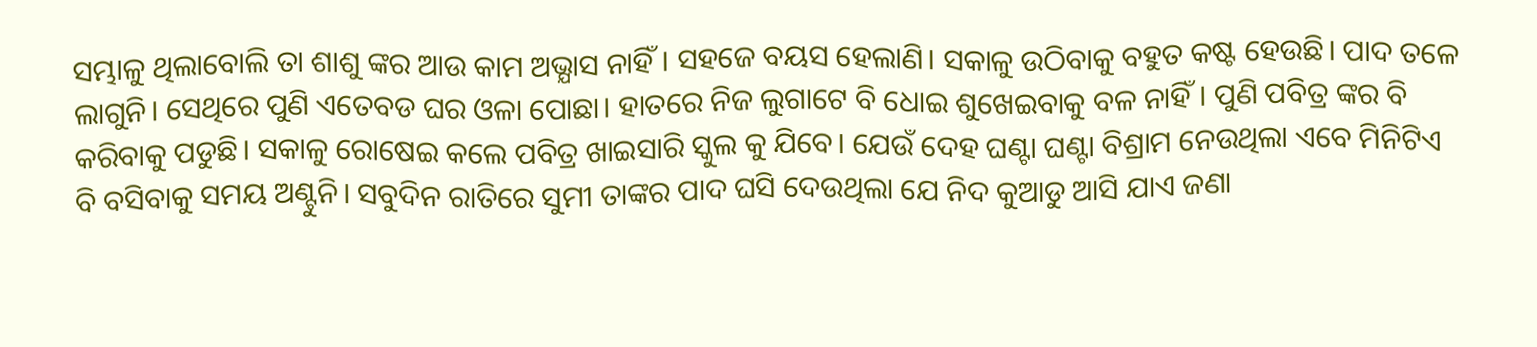ସମ୍ଭାଳୁ ଥିଲାବୋଲି ତା ଶାଶୁ ଙ୍କର ଆଉ କାମ ଅଭ୍ଯାସ ନାହିଁ। ସହଜେ ବୟସ ହେଲାଣି। ସକାଳୁ ଉଠିବାକୁ ବହୁତ କଷ୍ଟ ହେଉଛି। ପାଦ ତଳେ ଲାଗୁନି। ସେଥିରେ ପୁଣି ଏତେବଡ ଘର ଓଳା ପୋଛା। ହାତରେ ନିଜ ଲୁଗାଟେ ବି ଧୋଇ ଶୁଖେଇବାକୁ ବଳ ନାହିଁ। ପୁଣି ପବିତ୍ର ଙ୍କର ବି କରିବାକୁ ପଡୁଛି। ସକାଳୁ ରୋଷେଇ କଲେ ପବିତ୍ର ଖାଇସାରି ସ୍କୁଲ କୁ ଯିବେ। ଯେଉଁ ଦେହ ଘଣ୍ଟା ଘଣ୍ଟା ବିଶ୍ରାମ ନେଉଥିଲା ଏବେ ମିନିଟିଏ ବି ବସିବାକୁ ସମୟ ଅଣ୍ଟୁନି। ସବୁଦିନ ରାତିରେ ସୁମୀ ତାଙ୍କର ପାଦ ଘସି ଦେଉଥିଲା ଯେ ନିଦ କୁଆଡୁ ଆସି ଯାଏ ଜଣା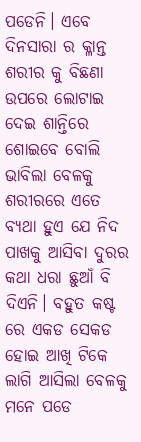ପଡେନି। ଏବେ ଦିନସାରା ର କ୍ଳାନ୍ତ ଶରୀର କୁ ବିଛଣା ଉପରେ ଲୋଟାଇ ଦେଇ ଶାନ୍ତିରେ ଶୋଇବେ ବୋଲି ଭାବିଲା ବେଳକୁ ଶରୀରରେ ଏତେ ବ୍ଯଥା ହୁଏ ଯେ ନିଦ ପାଖକୁ ଆସିବା ଦୁରର କଥା ଧରା ଛୁଆଁ ବି ଦିଏନି। ବହୁତ କଷ୍ଟ ରେ ଏକଡ ସେକଡ ହୋଇ ଆଖି ଟିକେ ଲାଗି ଆସିଲା ବେଳକୁ ମନେ ପଡେ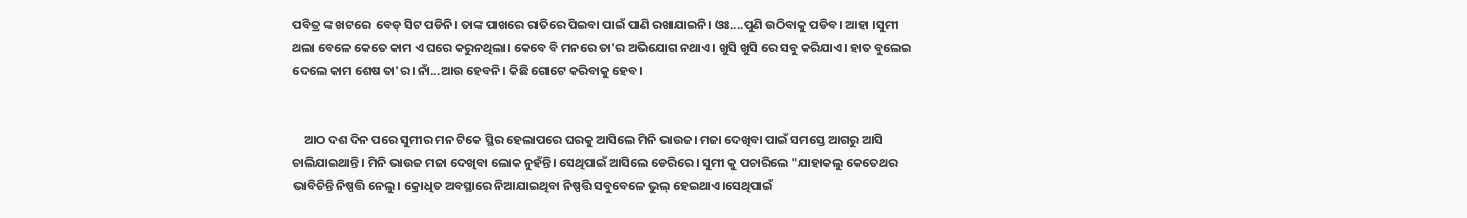ପବିତ୍ର ଙ୍କ ଖଟରେ  ବେଡ୍ ସିଟ ପଡିନି। ତାଙ୍କ ପାଖରେ ରାତିରେ ପିଇବା ପାଇଁ ପାଣି ରଖାଯାଇନି। ଓଃ....ପୁଣି ଉଠିବାକୁ ପଡିବ। ଆହା ।ସୁମୀ ଥଲା ବେଳେ କେତେ କାମ ଏ ଘରେ କରୁନଥିଲା। କେବେ ବି ମନରେ ତା'ର ଅଭିଯୋଗ ନଥାଏ। ଖୁସି ଖୁସି ରେ ସବୁ କରିଯାଏ। ହାତ ବୁଲେଇ ଦେଲେ କାମ ଶେଷ ତା'ର। ନାଁ...ଆଉ ହେବନି। କିଛି ଗୋଟେ କରିବାକୁ ହେବ।


    ଆଠ ଦଶ ଦିନ ପରେ ସୁମୀର ମନ ଟିକେ ସ୍ଥିର ହେଲାପରେ ଘରକୁ ଆସିଲେ ମିନି ଭାଉଜ। ମଜା ଦେଖିବା ପାଇଁ ସମସ୍ତେ ଆଗରୁ ଆସି ଚାଲିଯାଇଥାନ୍ତି। ମିନି ଭାଉଜ ମଜା ଦେଖିବା ଲୋକ ନୁହଁନ୍ତି। ସେଥିପାଇଁ ଆସିଲେ ଡେରିରେ। ସୁମୀ କୁ ପଚାରିଲେ "ଯାହାକଲୁ କେତେଥର ଭାବିଚିନ୍ତି ନିଷ୍ପତ୍ତି ନେଲୁ। କ୍ରୋଧିତ ଅବସ୍ଥାରେ ନିଆଯାଇଥିବା ନିଷ୍ପତ୍ତି ସବୁବେଳେ ଭୁଲ୍ ହେଇଥାଏ।ସେଥିପାଇଁ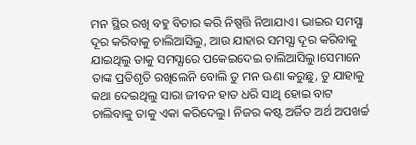ମନ ସ୍ଥିର ରଖି ବହୁ ବିଚାର କରି ନିଷ୍ପତ୍ତି ନିଆଯାଏ। ଭାଇର ସମସ୍ଯା ଦୂର କରିବାକୁ ଚାଲିଆସିଲୁ, ଆଉ ଯାହାର ସମସ୍ଯା ଦୂର କରିବାକୁ ଯାଇଥିଲୁ ତାକୁ ସମସ୍ଯାରେ ପକେଇଦେଇ ଚାଲିଆସିଲୁ।ସେମାନେ ତାଙ୍କ ପ୍ରତିଶୃତି ରଖିଲେନି ବୋଲି ତୁ ମନ ଊଣା କରୁଛୁ, ତୁ ଯାହାକୁ କଥା ଦେଇଥିଲୁ ସାରା ଜୀବନ ହାତ ଧରି ସାଥି ହୋଇ ବାଟ ଚାଲିବାକୁ ତାକୁ ଏକା କରିଦେଲୁ। ନିଜର କଷ୍ଟ ଅର୍ଜିତ ଅର୍ଥ ଅପଖର୍ଚ୍ଚ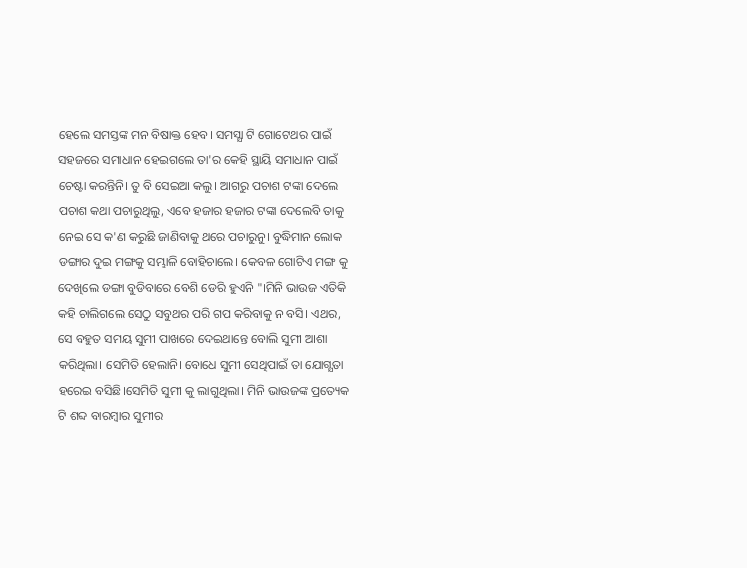ହେଲେ ସମସ୍ତଙ୍କ ମନ ବିଷାକ୍ତ ହେବ। ସମସ୍ଯା ଟି ଗୋଟେଥର ପାଇଁ ସହଜରେ ସମାଧାନ ହେଇଗଲେ ତା'ର କେହି ସ୍ଥାୟି ସମାଧାନ ପାଇଁ ଚେଷ୍ଟା କରନ୍ତିନି। ତୁ ବି ସେଇଆ କଲୁ। ଆଗରୁ ପଚାଶ ଟଙ୍କା ଦେଲେ ପଚାଶ କଥା ପଚାରୁଥିଲୁ, ଏବେ ହଜାର ହଜାର ଟଙ୍କା ଦେଲେବି ତାକୁ ନେଇ ସେ କ'ଣ କରୁଛି ଜାଣିବାକୁ ଥରେ ପଚାରୁନୁ। ବୁଦ୍ଧିମାନ ଲୋକ ଡଙ୍ଗାର ଦୁଇ ମଙ୍ଗକୁ ସମ୍ଭାଳି ବୋହିଚାଲେ। କେବଳ ଗୋଟିଏ ମଙ୍ଗ କୁ ଦେଖିଲେ ଡଙ୍ଗା ବୁଡିବାରେ ବେଶି ଡେରି ହୁଏନି "।ମିନି ଭାଉଜ ଏତିକି କହି ଚାଲିଗଲେ ସେଠୁ ସବୁଥର ପରି ଗପ କରିବାକୁ ନ ବସି। ଏଥର, ସେ ବହୁତ ସମୟ ସୁମୀ ପାଖରେ ଦେଇଥାନ୍ତେ ବୋଲି ସୁମୀ ଆଶା କରିଥିଲା। ସେମିତି ହେଲାନି। ବୋଧେ ସୁମୀ ସେଥିପାଇଁ ତା ଯୋଗ୍ଯତା ହରେଇ ବସିଛି।ସେମିତି ସୁମୀ କୁ ଲାଗୁଥିଲା। ମିନି ଭାଉଜଙ୍କ ପ୍ରତ୍ୟେକ ଟି ଶବ୍ଦ ବାରମ୍ବାର ସୁମୀର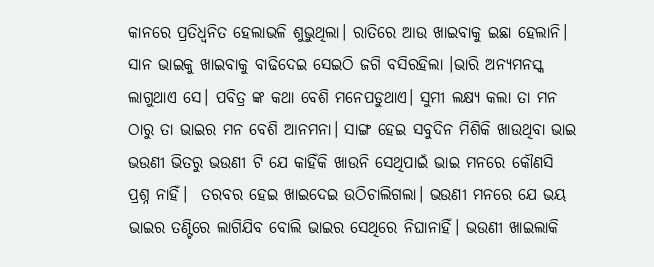କାନରେ ପ୍ରତିଧ୍ବନିତ ହେଲାଭଳି ଶୁଭୁଥିଲା। ରାତିରେ ଆଉ ଖାଇବାକୁ ଇଛା ହେଲାନି। ସାନ ଭାଇକୁ ଖାଇବାକୁ ବାଢିଦେଇ ସେଇଠି ଜଗି ବସିରହିଲା ।ଭାରି ଅନ୍ଯମନସ୍କ ଲାଗୁଥାଏ ସେ। ପବିତ୍ର ଙ୍କ କଥା ବେଶି ମନେପଡୁଥାଏ। ସୁମୀ ଲକ୍ଷ୍ଯ କଲା ତା ମନ ଠାରୁ ତା ଭାଇର ମନ ବେଶି ଆନମନା। ସାଙ୍ଗ ହେଇ ସବୁଦିନ ମିଶିକି ଖାଉଥିବା ଭାଇ ଭଉଣୀ ଭିତରୁ ଭଉଣୀ ଟି ଯେ କାହିଁକି ଖାଉନି ସେଥିପାଇଁ ଭାଇ ମନରେ କୌଣସି ପ୍ରଶ୍ନ ନାହିଁ।  ତରବର ହେଇ ଖାଇଦେଇ ଉଠିଚାଲିଗଲା। ଭଉଣୀ ମନରେ ଯେ ଭୟ ଭାଇର ତଣ୍ଟିରେ ଲାଗିଯିବ ବୋଲି ଭାଇର ସେଥିରେ ନିଘାନାହିଁ। ଭଉଣୀ ଖାଇଲାକି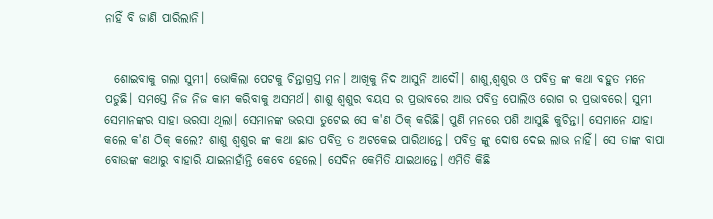ନାହିଁ ବି ଜାଣି ପାରିଲାନି।


  ଶୋଇବାକୁ ଗଲା ସୁମୀ। ଭୋକିଲା ପେଟକୁ ଚିନ୍ତାଗ୍ରସ୍ତ ମନ। ଆଖିକୁ ନିଦ ଆସୁନି ଆଦୌ। ଶାଶୁ,ଶ୍ବଶୁର ଓ ପବିତ୍ର ଙ୍କ କଥା ବହୁତ ମନେ ପଡୁଛି। ସମସ୍ତେ ନିଜ ନିଜ କାମ କରିବାକୁ ଅସମର୍ଥ। ଶାଶୁ ଶ୍ବଶୁର ବୟସ ର ପ୍ରଭାବରେ ଆଉ ପବିତ୍ର ପୋଲିଓ ରୋଗ ର ପ୍ରଭାବରେ। ସୁମୀ ସେମାନଙ୍କର ସାହା ଭରସା ଥିଲା। ସେମାନଙ୍କ ଭରସା ତୁଟେଇ ସେ କ'ଣ ଠିକ୍ କରିଛି। ପୁଣି ମନରେ ପଶି ଆସୁଛି କୁଚିନ୍ତା। ସେମାନେ ଯାହା କଲେ କ'ଣ ଠିକ୍ କଲେ? ଶାଶୁ ଶ୍ବଶୁର ଙ୍କ କଥା ଛାଡ ପବିତ୍ର ତ ଅଟକେଇ ପାରିଥାନ୍ତେ। ପବିତ୍ର ଙ୍କୁ ଦୋଷ ଦେଇ ଲାଭ ନାହିଁ। ସେ ତାଙ୍କ ବାପା ବୋଉଙ୍କ କଥାରୁ ବାହାରି ଯାଇନାହାଁନ୍ତି କେବେ ହେଲେ। ସେଦିନ କେମିତି ଯାଇଥାନ୍ତେ। ଏମିତି କିଛି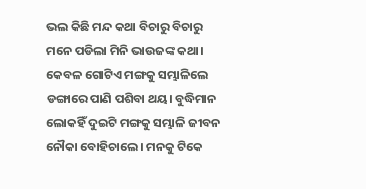ଭଲ କିଛି ମନ୍ଦ କଥା ବିଚାରୁ ବିଚାରୁ ମନେ ପଡିଲା ମିନି ଭାଉଜଙ୍କ କଥା। କେବଳ ଗୋଟିଏ ମଙ୍ଗକୁ ସମ୍ଭାଳିଲେ ଡଙ୍ଗାରେ ପାଣି ପଶିବା ଥୟ। ବୁଦ୍ଧିମାନ ଲୋକହିଁ ଦୁଇଟି ମଙ୍ଗକୁ ସମ୍ଭାଳି ଜୀବନ ନୌକା ବୋହିଚାଲେ। ମନକୁ ଟିକେ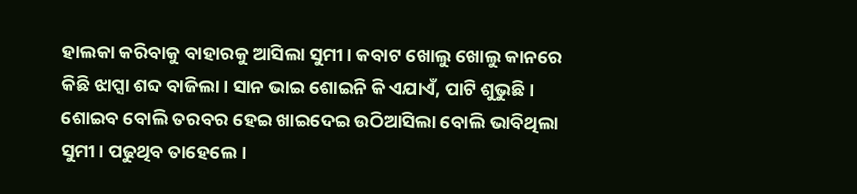ହାଲକା କରିବାକୁ ବାହାରକୁ ଆସିଲା ସୁମୀ। କବାଟ ଖୋଲୁ ଖୋଲୁ କାନରେ କିଛି ଝାପ୍ସା ଶବ୍ଦ ବାଜିଲା। ସାନ ଭାଇ ଶୋଇନି କି ଏଯାଏଁ, ପାଟି ଶୁଭୁଛି। ଶୋଇବ ବୋଲି ତରବର ହେଇ ଖାଇଦେଇ ଉଠିଆସିଲା ବୋଲି ଭାବିଥିଲା ସୁମୀ। ପଢୁଥିବ ତାହେଲେ।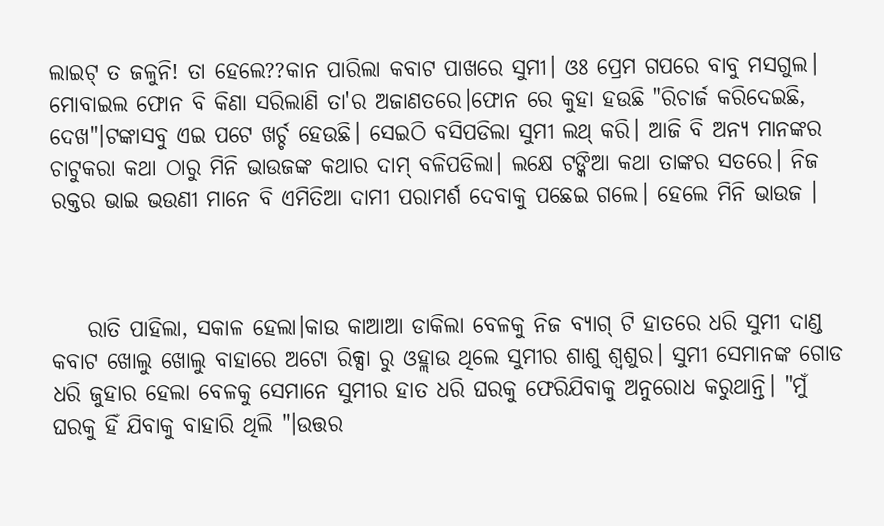ଲାଇଟ୍ ତ ଜଳୁନି! ତା ହେଲେ??କାନ ପାରିଲା କବାଟ ପାଖରେ ସୁମୀ। ଓଃ ପ୍ରେମ ଗପରେ ବାବୁ ମସଗୁଲ। ମୋବାଇଲ ଫୋନ ବି କିଣା ସରିଲାଣି ତା'ର ଅଜାଣତରେ।ଫୋନ ରେ କୁହା ହଉଛି "ରିଚାର୍ଜ କରିଦେଇଛି, ଦେଖ"।ଟଙ୍କାସବୁ ଏଇ ପଟେ ଖର୍ଚ୍ଚ ହେଉଛି। ସେଇଠି ବସିପଡିଲା ସୁମୀ ଲଥ୍ କରି। ଆଜି ବି ଅନ୍ଯ ମାନଙ୍କର ଚାଟୁକରା କଥା ଠାରୁ ମିନି ଭାଉଜଙ୍କ କଥାର ଦାମ୍ ବଳିପଡିଲା। ଲକ୍ଷେ ଟଙ୍କିଆ କଥା ତାଙ୍କର ସତରେ। ନିଜ ରକ୍ତର ଭାଇ ଭଉଣୀ ମାନେ ବି ଏମିତିଆ ଦାମୀ ପରାମର୍ଶ ଦେବାକୁ ପଛେଇ ଗଲେ। ହେଲେ ମିନି ଭାଉଜ ।



    ରାତି ପାହିଲା, ସକାଳ ହେଲା।କାଉ କାଆଆ ଡାକିଲା ବେଳକୁ ନିଜ ବ୍ଯାଗ୍ ଟି ହାତରେ ଧରି ସୁମୀ ଦାଣ୍ଡ କବାଟ ଖୋଲୁ ଖୋଲୁ ବାହାରେ ଅଟୋ ରିକ୍ସା ରୁ ଓହ୍ଲାଉ ଥିଲେ ସୁମୀର ଶାଶୁ ଶ୍ବଶୁର। ସୁମୀ ସେମାନଙ୍କ ଗୋଡ ଧରି ଜୁହାର ହେଲା ବେଳକୁ ସେମାନେ ସୁମୀର ହାତ ଧରି ଘରକୁ ଫେରିଯିବାକୁ ଅନୁରୋଧ କରୁଥାନ୍ତି। "ମୁଁ ଘରକୁ ହିଁ ଯିବାକୁ ବାହାରି ଥିଲି "।ଉତ୍ତର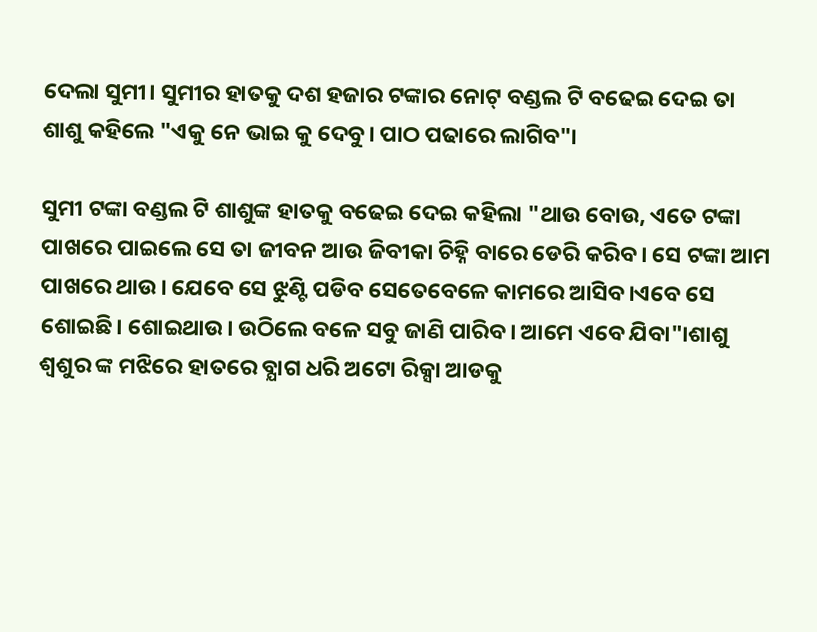ଦେଲା ସୁମୀ। ସୁମୀର ହାତକୁ ଦଶ ହଜାର ଟଙ୍କାର ନୋଟ୍ ବଣ୍ଡଲ ଟି ବଢେଇ ଦେଇ ତା ଶାଶୁ କହିଲେ "ଏକୁ ନେ ଭାଇ କୁ ଦେବୁ। ପାଠ ପଢାରେ ଲାଗିବ"।

ସୁମୀ ଟଙ୍କା ବଣ୍ଡଲ ଟି ଶାଶୁଙ୍କ ହାତକୁ ବଢେଇ ଦେଇ କହିଲା "ଥାଉ ବୋଉ, ଏତେ ଟଙ୍କା ପାଖରେ ପାଇଲେ ସେ ତା ଜୀବନ ଆଉ ଜିବୀକା ଚିହ୍ନି ବାରେ ଡେରି କରିବ। ସେ ଟଙ୍କା ଆମ ପାଖରେ ଥାଉ। ଯେବେ ସେ ଝୁଣ୍ଟି ପଡିବ ସେତେବେଳେ କାମରେ ଆସିବ।ଏବେ ସେ ଶୋଇଛି। ଶୋଇଥାଉ। ଉଠିଲେ ବଳେ ସବୁ ଜାଣି ପାରିବ। ଆମେ ଏବେ ଯିବା"।ଶାଶୁ ଶ୍ବଶୁର ଙ୍କ ମଝିରେ ହାତରେ ବ୍ଯାଗ ଧରି ଅଟୋ ରିକ୍ସା ଆଡକୁ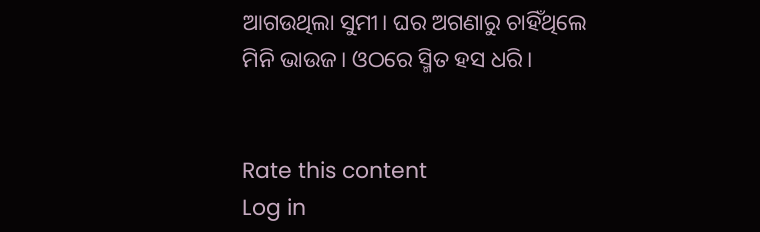ଆଗଉଥିଲା ସୁମୀ। ଘର ଅଗଣାରୁ ଚାହିଁଥିଲେ ମିନି ଭାଉଜ। ଓଠରେ ସ୍ମିତ ହସ ଧରି।


Rate this content
Log in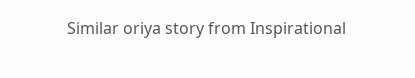Similar oriya story from Inspirational